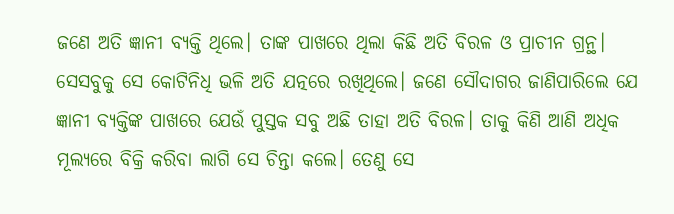ଜଣେ ଅତି ଜ୍ଞାନୀ ବ୍ୟକ୍ତି ଥିଲେ। ତାଙ୍କ ପାଖରେ ଥିଲା କିଛି ଅତି ବିରଳ ଓ ପ୍ରାଚୀନ ଗ୍ରନ୍ଥ। ସେସବୁକୁ ସେ କୋଟିନିଧି ଭଳି ଅତି ଯତ୍ନରେ ରଖିଥିଲେ। ଜଣେ ସୌଦାଗର ଜାଣିପାରିଲେ ଯେ ଜ୍ଞାନୀ ବ୍ୟକ୍ତିଙ୍କ ପାଖରେ ଯେଉଁ ପୁସ୍ତକ ସବୁ ଅଛି ତାହା ଅତି ବିରଳ। ତାକୁ କିଣି ଆଣି ଅଧିକ ମୂଲ୍ୟରେ ବିକ୍ରି କରିବା ଲାଗି ସେ ଚିନ୍ତା କଲେ। ତେଣୁ ସେ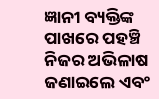ଜ୍ଞାନୀ ବ୍ୟକ୍ତିଙ୍କ ପାଖରେ ପହଞ୍ଚି ନିଜର ଅଭିଳାଷ ଜଣାଇଲେ ଏବଂ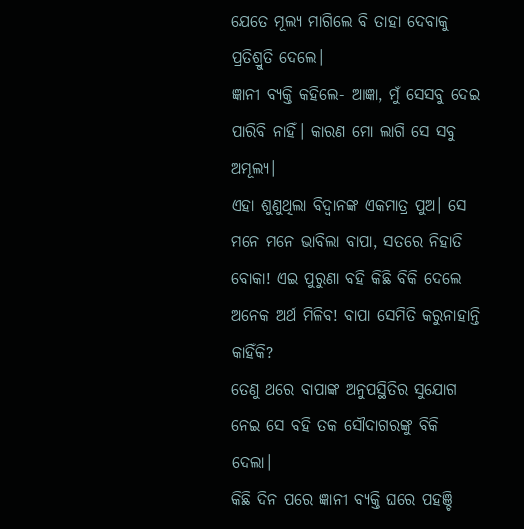ଯେତେ ମୂଲ୍ୟ ମାଗିଲେ ବି ତାହା ଦେବାକୁ ପ୍ରତିଶ୍ରୁତି ଦେଲେ।
ଜ୍ଞାନୀ ବ୍ୟକ୍ତି କହିଲେ- ଆଜ୍ଞା, ମୁଁ ସେସବୁ ଦେଇ ପାରିବି ନାହିଁ। କାରଣ ମୋ ଲାଗି ସେ ସବୁ ଅମୂଲ୍ୟ।
ଏହା ଶୁଣୁଥିଲା ବିଦ୍ବାନଙ୍କ ଏକମାତ୍ର ପୁଅ। ସେ ମନେ ମନେ ଭାବିଲା ବାପା, ସତରେ ନିହାତି ବୋକା! ଏଇ ପୁରୁଣା ବହି କିଛି ବିକି ଦେଲେ ଅନେକ ଅର୍ଥ ମିଳିବ! ବାପା ସେମିତି କରୁନାହାନ୍ତି କାହିଁକି?
ତେଣୁ ଥରେ ବାପାଙ୍କ ଅନୁପସ୍ଥିତିର ସୁଯୋଗ ନେଇ ସେ ବହି ତକ ସୌଦାଗରଙ୍କୁ ବିକି ଦେଲା।
କିଛି ଦିନ ପରେ ଜ୍ଞାନୀ ବ୍ୟକ୍ତି ଘରେ ପହଞ୍ଚି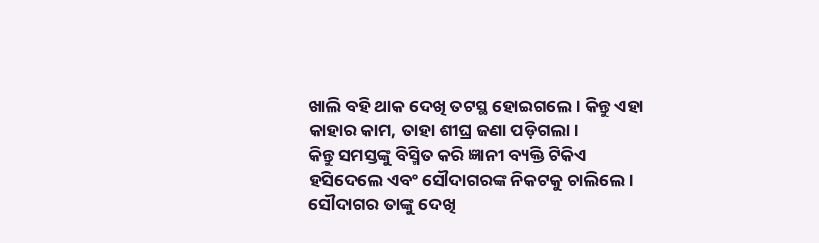ଖାଲି ବହି ଥାକ ଦେଖି ତଟସ୍ଥ ହୋଇଗଲେ। କିନ୍ତୁ ଏହା କାହାର କାମ, ତାହା ଶୀଘ୍ର ଜଣା ପଡ଼ିଗଲା।
କିନ୍ତୁ ସମସ୍ତଙ୍କୁ ବିସ୍ମିତ କରି ଜ୍ଞାନୀ ବ୍ୟକ୍ତି ଟିକିଏ ହସିଦେଲେ ଏବଂ ସୌଦାଗରଙ୍କ ନିକଟକୁ ଚାଲିଲେ। ସୌଦାଗର ତାଙ୍କୁ ଦେଖି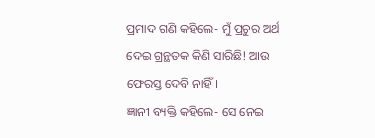ପ୍ରମାଦ ଗଣି କହିଲେ- ମୁଁ ପ୍ରଚୁର ଅର୍ଥ ଦେଇ ଗ୍ରନ୍ଥତକ କିଣି ସାରିଛି! ଆଉ ଫେରସ୍ତ ଦେବି ନାହିଁ।
ଜ୍ଞାନୀ ବ୍ୟକ୍ତି କହିଲେ- ସେ ନେଇ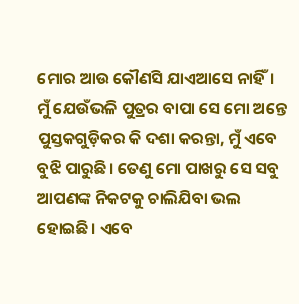ମୋର ଆଉ କୌଣସି ଯାଏଆସେ ନାହିଁ। ମୁଁ ଯେଉଁଭଳି ପୁତ୍ରର ବାପା ସେ ମୋ ଅନ୍ତେ ପୁସ୍ତକଗୁଡ଼ିକର କି ଦଶା କରନ୍ତା, ମୁଁ ଏବେ ବୁଝି ପାରୁଛି। ତେଣୁ ମୋ ପାଖରୁ ସେ ସବୁ ଆପଣଙ୍କ ନିକଟକୁ ଚାଲିଯିବା ଭଲ ହୋଇଛି। ଏବେ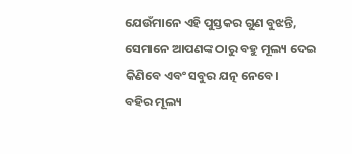ଯେଉଁମାନେ ଏହି ପୁସ୍ତକର ଗୁଣ ବୁଝନ୍ତି, ସେମାନେ ଆପଣଙ୍କ ଠାରୁ ବହୁ ମୂଲ୍ୟ ଦେଇ କିଣିବେ ଏବଂ ସବୁର ଯତ୍ନ ନେବେ।
ବହିର ମୂଲ୍ୟ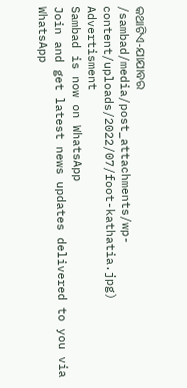କଥାଟିଏ-ଯାଯାବର
/sambad/media/post_attachments/wp-content/uploads/2022/07/foot-kathatia.jpg)
Advertisment
Sambad is now on WhatsApp
Join and get latest news updates delivered to you via WhatsApp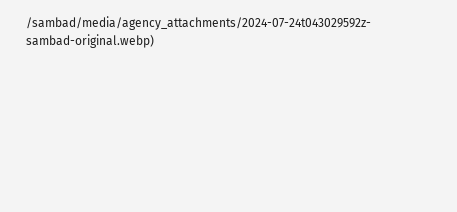/sambad/media/agency_attachments/2024-07-24t043029592z-sambad-original.webp)